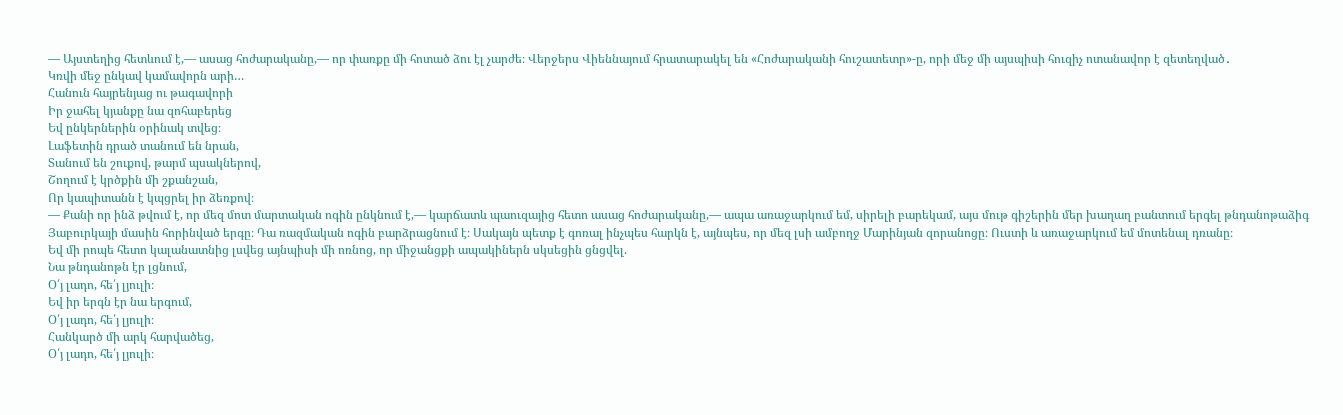— Այստեղից հետևում է,— ասաց հոժարականը,— որ փառքը մի հոտած ձու էլ չարժե։ Վերջերս Վիեննայում հրատարակել են «Հոժարականի հուշատետր»-ը, որի մեջ մի այսպիսի հուզիչ ոտանավոր է զետեղված․
Կռվի մեջ ընկավ կամավորն արի…
Հանուն հայրենյաց ու թագավորի
Իր ջահել կյանքը նա զոհաբերեց
Եվ ընկերներին օրինակ տվեց։
Լաֆետին դրած տանում են նրան,
Տանում են շուքով, թարմ պսակներով,
Շողում է կրծքին մի շքանշան,
Որ կապիտանն է կպցրել իր ձեռքով։
— Քանի որ ինձ թվում է, որ մեզ մոտ մարտական ոգին ընկնում է,— կարճատև պաուզայից հետո ասաց հոժարականը,— ապա առաջարկում եմ, սիրելի բարեկամ, այս մութ գիշերին մեր խաղաղ բանտում երգել թնդանոթաձիգ Յաբուրկայի մասին հորինված երգը։ Դա ռազմական ոգին բարձրացնում է։ Սակայն պետք է գոռալ ինչպես հարկն է, այնպես, որ մեզ լսի ամբողջ Մարինյան զորանոցը։ Ուստի և առաջարկում եմ մոտենալ դռանը։
Եվ մի րոպե հետո կալանատնից լսվեց այնպիսի մի ոռնոց, որ միջանցքի ապակիներն սկսեցին ցնցվել.
Նա թնդանոթն էր լցնում,
Օ՛յ լադո, հե՛յ լյուլի։
Եվ իր երգն էր նա երգում,
Օ՛յ լադո, հե՛յ լյուլի։
Հանկարծ մի արկ հարվածեց,
Օ՛յ լադո, հե՛յ լյուլի։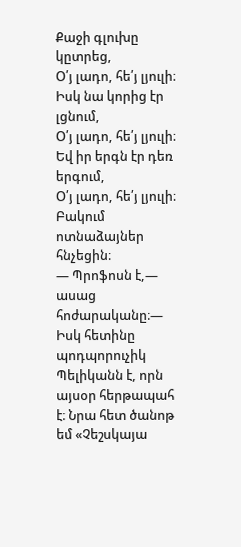Քաջի գլուխը կըտրեց,
Օ՛յ լադո, հե՛յ լյուլի։
Իսկ նա կորից էր լցնում,
Օ՛յ լադո, հե՛յ լյուլի։
Եվ իր երգն էր դեռ երգում,
Օ՛յ լադո, հե՛յ լյուլի։
Բակում ոտնաձայներ հնչեցին։
— Պրոֆոսն է,— ասաց հոժարականը։— Իսկ հետինը պոդպորուչիկ Պելիկանն է, որն այսօր հերթապահ է։ Նրա հետ ծանոթ եմ «Չեշսկայա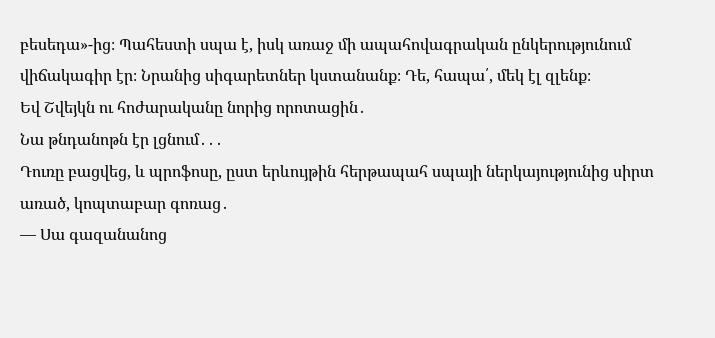բեսեդա»-ից։ Պահեստի սպա է, իսկ առաջ մի ապահովագրական ընկերությունում վիճակագիր էր։ Նրանից սիգարետներ կստանանք։ Դե, հապա՛, մեկ էլ զլենք։
Եվ Շվեյկն ու հոժարականը նորից որոտացին․
Նա թնդանոթն էր լցնում․․․
Դուռը բացվեց, և պրոֆոսը, ըստ երևույթին հերթապահ սպայի ներկայությունից սիրտ առած, կոպտաբար գոռաց․
— Սա գազանանոց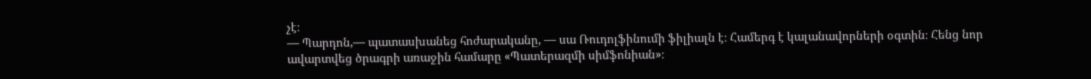չէ։
— Պարդոն,— պատասխանեց հոժարականը, — սա Ռուդոլֆինումի ֆիլիալն է։ Համերգ է կալանավորների օգտին։ Հենց նոր ավարտվեց ծրագրի առաջին համարը «Պատերազմի սիմֆոնիան»։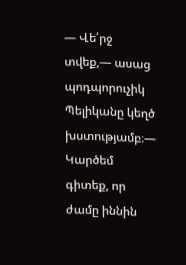— Վե՛րջ տվեք,— ասաց պոդպորուչիկ Պելիկանը կեղծ խստությամբ։― Կարծեմ գիտեք, որ ժամը իննին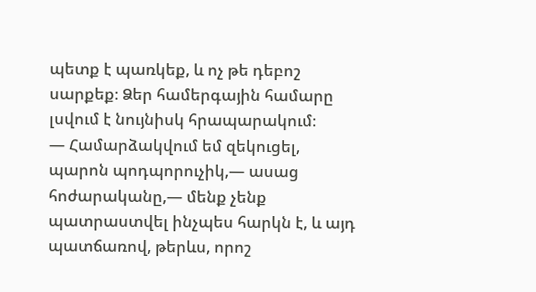պետք է պառկեք, և ոչ թե դեբոշ սարքեք։ Ձեր համերգային համարը լսվում է նույնիսկ հրապարակում։
— Համարձակվում եմ զեկուցել, պարոն պոդպորուչիկ,— ասաց հոժարականը,― մենք չենք պատրաստվել ինչպես հարկն է, և այդ պատճառով, թերևս, որոշ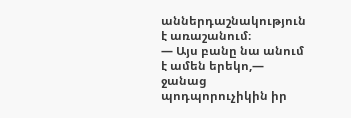աններդաշնակություն է առաշանում։
— Այս բանը նա անում է ամեն երեկո,— ջանաց պոդպորուչիկին իր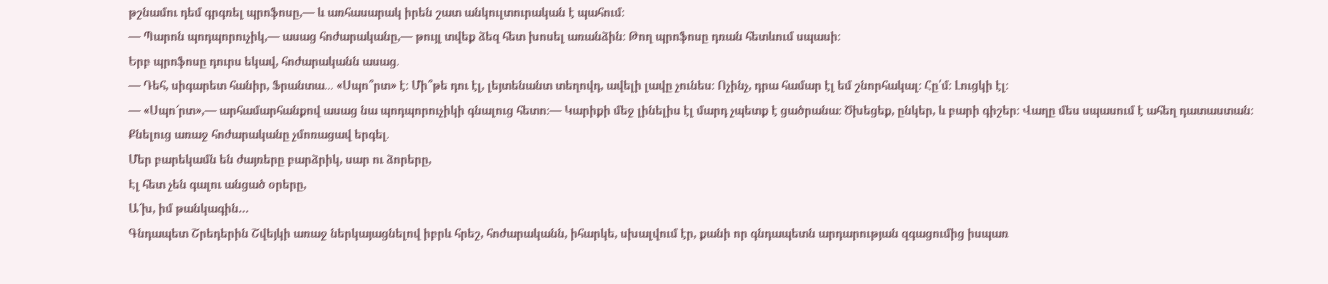թշնամու դեմ գրգռել պրոֆոսը,— և առհասարակ իրեն շատ անկուլտուրական է պահում։
— Պարոն պոդպորուչիկ,— ասաց հոժարականը,— թույլ տվեք ձեզ հետ խոսել առանձին։ Թող պրոֆոսը դռան հետևում սպասի։
Երբ պրոֆոսը դուրս եկավ, հոժարականն ասաց․
— Դեհ, սիգարետ հանիր, Ֆրանտա․․․ «Սպո՞րտ» է։ Մի՞թե դու էլ, լեյտենանտ տեղովդ, ավելի լավը չունես։ Ոչինչ, դրա համար էլ եմ շնորհակալ։ Հը՛մ։ Լուցկի էլ։
— «Սպո՜րտ»,— արհամարհանքով ասաց նա պոդպորուչիկի գնալուց հետո։— Կարիքի մեջ լինելիս էլ մարդ չպետք է ցածրանա։ Ծխեցեք, ընկեր, և բարի գիշեր։ Վաղը մես սպասում է ահեղ դատաստան։
Քնելուց առաջ հոժարականը չմոռացավ երգել․
Մեր բարեկամն են ժայռերը բարձրիկ, սար ու ձորերը,
Էլ հետ չեն գալու անցած օրերը,
Ա՜խ, իմ թանկագին…
Գնդապետ Շրեդերին Շվեյկի առաջ ներկայացնելով իբրև հրեշ, հոժարականն, իհարկե, սխալվում էր, քանի որ գնդապետն արդարության զգացումից իսպառ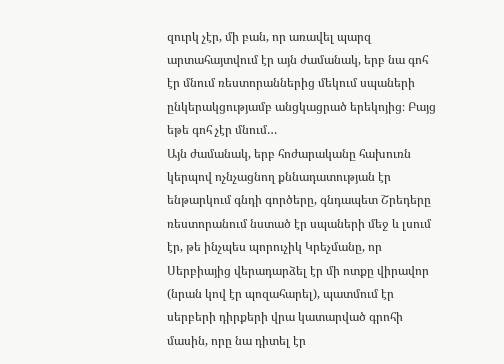զուրկ չէր, մի բան, որ առավել պարզ արտահայտվում էր այն ժամանակ, երբ նա գոհ էր մնում ռեստորաններից մեկում սպաների ընկերակցությամբ անցկացրած երեկոյից։ Բայց եթե գոհ չէր մնում…
Այն ժամանակ, երբ հոժարականը հախուռն կերպով ոչնչացնող քննադատության էր ենթարկում գնդի գործերը, գնդապետ Շրեդերը ռեստորանում նստած էր սպաների մեջ և լսում էր, թե ինչպես պորուչիկ Կրեչմանը, որ Սերբիայից վերադարձել էր մի ոտքը վիրավոր (նրան կով էր պոզահարել), պատմում էր սերբերի դիրքերի վրա կատարված գրոհի մասին, որը նա դիտել էր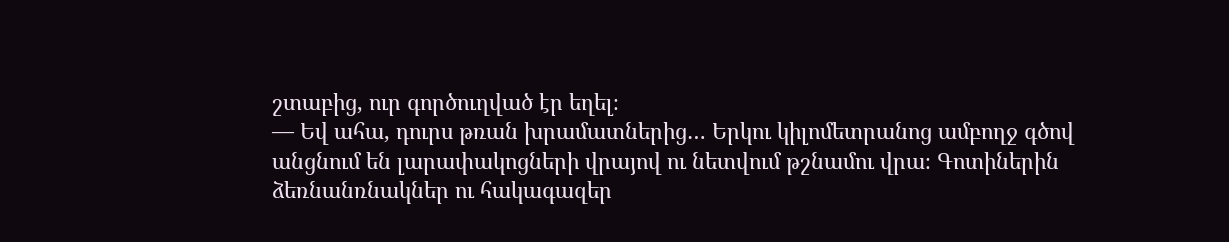շտաբից, ուր գործուղված էր եղել։
— Եվ ահա, դուրս թռան խրամատներից… Երկու կիլոմետրանոց ամբողջ գծով անցնում են լարափակոցների վրայով ու նետվում թշնամու վրա։ Գոտիներին ձեռնանռնակներ ու հակագազեր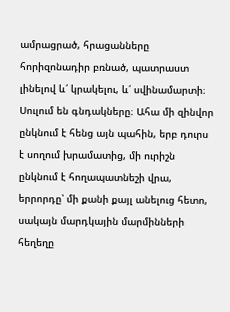ամրացրած, հրացանները հորիզոնադիր բռնած, պատրաստ լինելով և՛ կրակելու, և՛ սվինամարտի։ Սուլում են գնդակները։ Ահա մի զինվոր ընկնում է հենց այն պահին, երբ դուրս է սողում խրամատից, մի ուրիշն ընկնում է հողապատնեշի վրա, երրորդը՝ մի քանի քայլ անելուց հետո, սակայն մարդկային մարմինների հեղեղը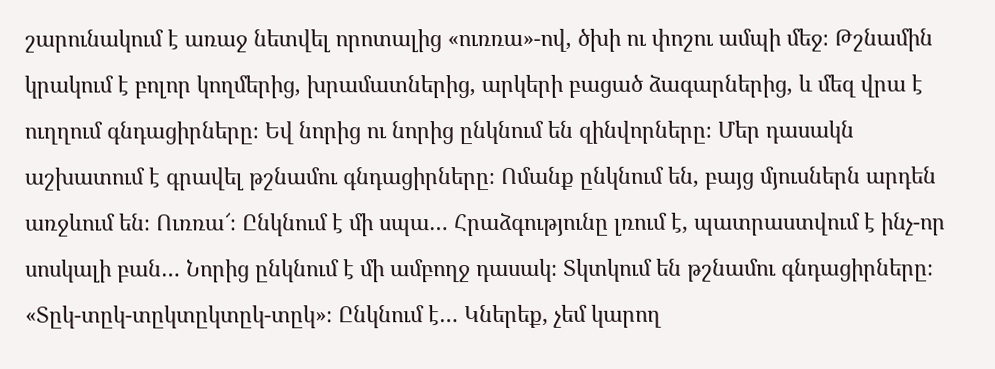շարունակում է առաջ նետվել որոտալից «ուռռա»-ով, ծխի ու փոշու ամպի մեջ։ Թշնամին կրակում է բոլոր կողմերից, խրամատներից, արկերի բացած ձագարներից, և մեզ վրա է ուղղում գնդացիրները։ Եվ նորից ու նորից ընկնում են զինվորները։ Մեր դասակն աշխատում է գրավել թշնամու գնդացիրները։ Ոմանք ընկնում են, բայց մյուսներն արդեն առջևում են։ Ուռռա՜։ Ընկնում է մի սպա… Հրաձգությունը լռում է, պատրաստվում է ինչ-որ սոսկալի բան… Նորից ընկնում է մի ամբողջ դասակ։ Տկտկում են թշնամու գնդացիրները։ «Տըկ-տըկ-տըկտըկտըկ-տըկ»։ Ընկնում է… Կներեք, չեմ կարող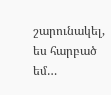շարունակել, ես հարբած եմ…